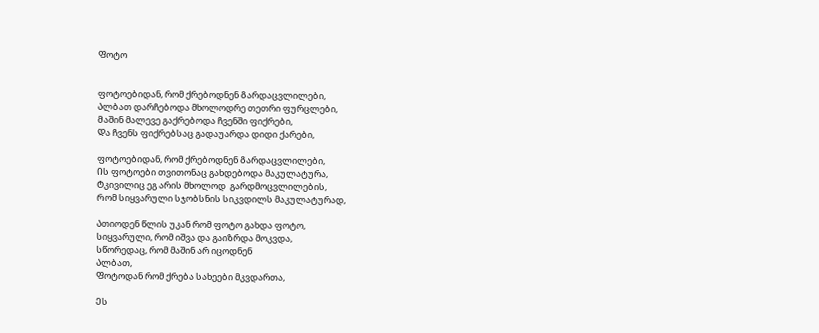Ფოტო


ფოტოებიდან, რომ ქრებოდნენ Გარდაცვლილები,
Ალბათ დარჩებოდა მხოლოდრე თეთრი ფურცლები,
Მაშინ მალევე გაქრებოდა ჩვენში ფიქრები,
Და ჩვენს ფიქრებსაც გადაუარდა დიდი ქარები,

ფოტოებიდან, რომ ქრებოდნენ Გარდაცვლილები,
Ის ფოტოები თვითონაც გახდებოდა მაკულატურა,
Ტკივილიც ეგ არის მხოლოდ  გარდმოცვლილების,
Რომ სიყვარული სჯობსნის სიკვდილს მაკულატურად,

Ათიოდენ წლის უკან რომ ფოტო გახდა ფოტო,
Სიყვარული, რომ იშვა და გაიზრდა მოკვდა,
Სწორედაც, რომ მაშინ არ იცოდნენ
Ალბათ,
Ფოტოდან რომ ქრება სახეები მკვდართა,

Ეს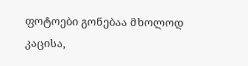ფოტოები გონებაა მხოლოდ კაცისა,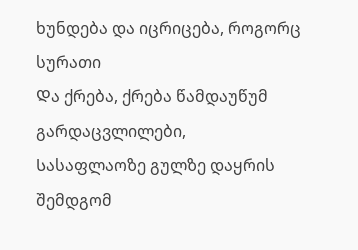ხუნდება და იცრიცება, როგორც  სურათი
Და ქრება, ქრება წამდაუწუმ გარდაცვლილები,
Სასაფლაოზე გულზე დაყრის შემდგომ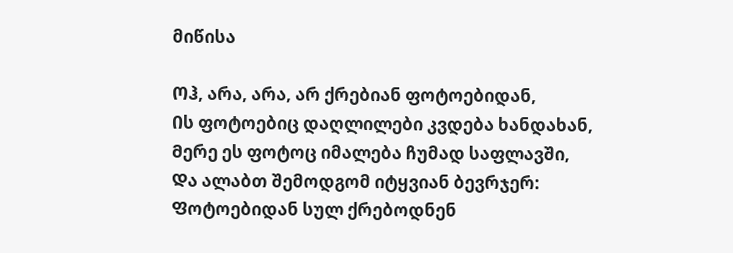მიწისა

Ოჰ, არა, არა, არ ქრებიან ფოტოებიდან,
Ის ფოტოებიც დაღლილები კვდება ხანდახან,
Მერე ეს ფოტოც იმალება ჩუმად საფლავში,
Და ალაბთ შემოდგომ იტყვიან ბევრჯერ:
Ფოტოებიდან სულ ქრებოდნენ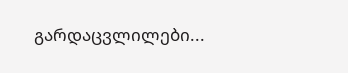გარდაცვლილები...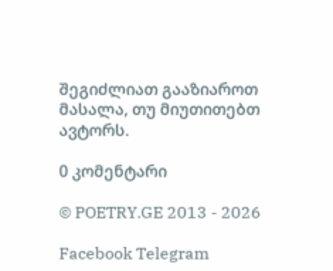შეგიძლიათ გააზიაროთ მასალა, თუ მიუთითებთ ავტორს.

0 კომენტარი

© POETRY.GE 2013 - 2026

Facebook Telegram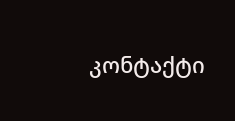კონტაქტი